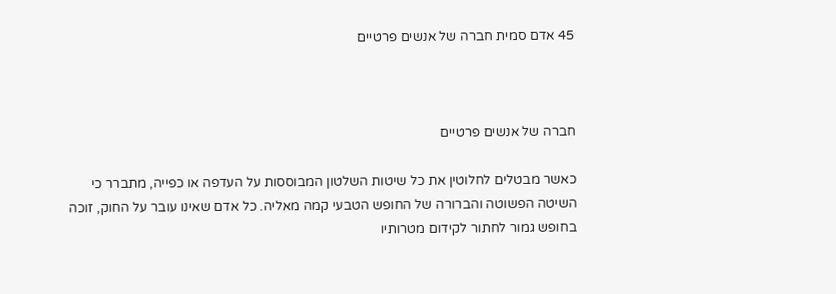45 אדם סמית חברה של אנשים פרטיים



חברה של אנשים פרטיים

כאשר מבטלים לחלוטין את כל שיטות השלטון המבוססות על העדפה או כפייה, מתברר כי השיטה הפשוטה והברורה של החופש הטבעי קמה מאליה. כל אדם שאינו עובר על החוק, זוכה בחופש גמור לחתור לקידום מטרותיו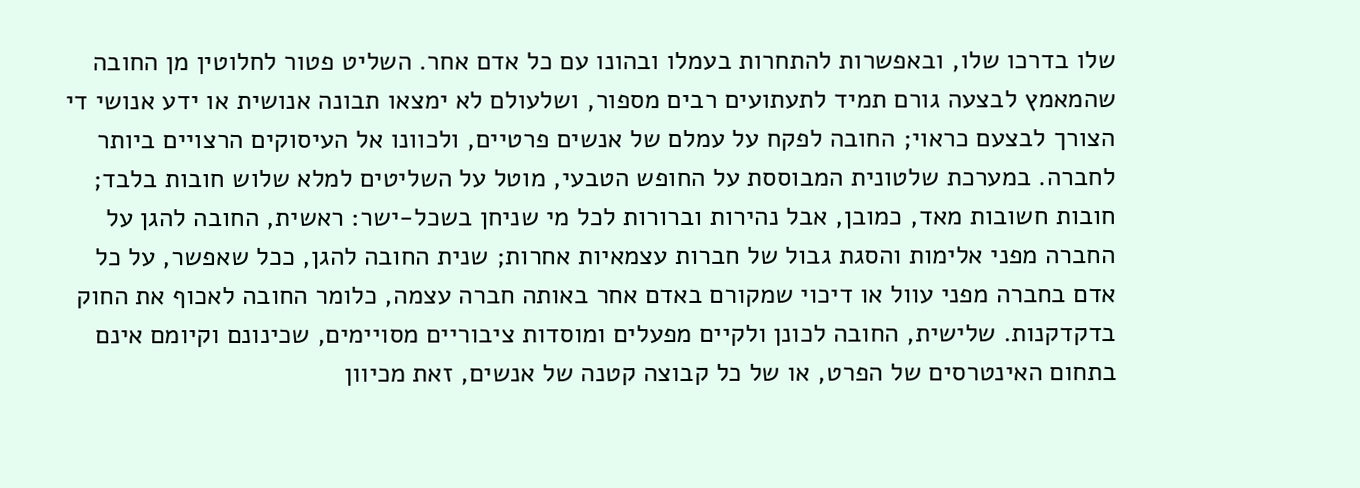שלו בדרכו שלו, ובאפשרות להתחרות בעמלו ובהונו עם כל אדם אחר. השליט פטור לחלוטין מן החובה שהמאמץ לבצעה גורם תמיד לתעתועים רבים מספור, ושלעולם לא ימצאו תבונה אנושית או ידע אנושי די הצורך לבצעם כראוי; החובה לפקח על עמלם של אנשים פרטיים, ולכוונו אל העיסוקים הרצויים ביותר לחברה. במערכת שלטונית המבוססת על החופש הטבעי, מוטל על השליטים למלא שלוש חובות בלבד; חובות חשובות מאד, כמובן, אבל נהירות וברורות לכל מי שניחן בשכל-ישר: ראשית, החובה להגן על החברה מפני אלימות והסגת גבול של חברות עצמאיות אחרות; שנית החובה להגן, ככל שאפשר, על כל אדם בחברה מפני עוול או דיכוי שמקורם באדם אחר באותה חברה עצמה, כלומר החובה לאכוף את החוק בדקדקנות. שלישית, החובה לכונן ולקיים מפעלים ומוסדות ציבוריים מסויימים, שכינונם וקיומם אינם בתחום האינטרסים של הפרט, או של כל קבוצה קטנה של אנשים, זאת מכיוון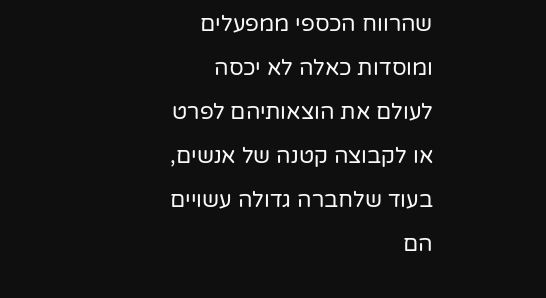שהרווח הכספי ממפעלים ומוסדות כאלה לא יכסה לעולם את הוצאותיהם לפרט או לקבוצה קטנה של אנשים, בעוד שלחברה גדולה עשויים הם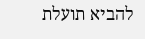להביא תועלת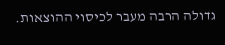גדולה הרבה מעבר לכיסוי ההוצאות.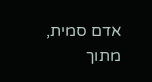אדם סמית, מתוך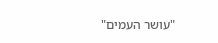"עושר העמים"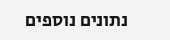נתונים נוספים